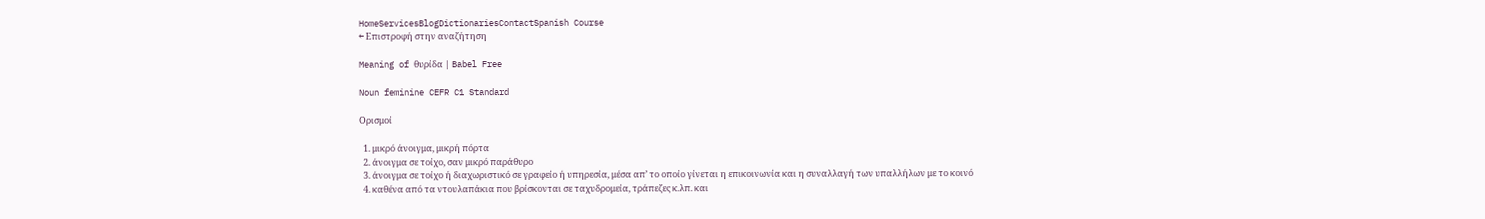HomeServicesBlogDictionariesContactSpanish Course
← Επιστροφή στην αναζήτηση

Meaning of θυρίδα | Babel Free

Noun feminine CEFR C1 Standard

Ορισμοί

  1. μικρό άνοιγμα, μικρή πόρτα
  2. άνοιγμα σε τοίχο, σαν μικρό παράθυρο
  3. άνοιγμα σε τοίχο ή διαχωριστικό σε γραφείο ή υπηρεσία, μέσα απ’ το οποίο γίνεται η επικοινωνία και η συναλλαγή των υπαλλήλων με το κοινό
  4. καθένα από τα ντουλαπάκια που βρίσκονται σε ταχυδρομεία, τράπεζες κ.λπ. και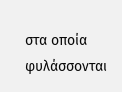στα οποία φυλάσσονται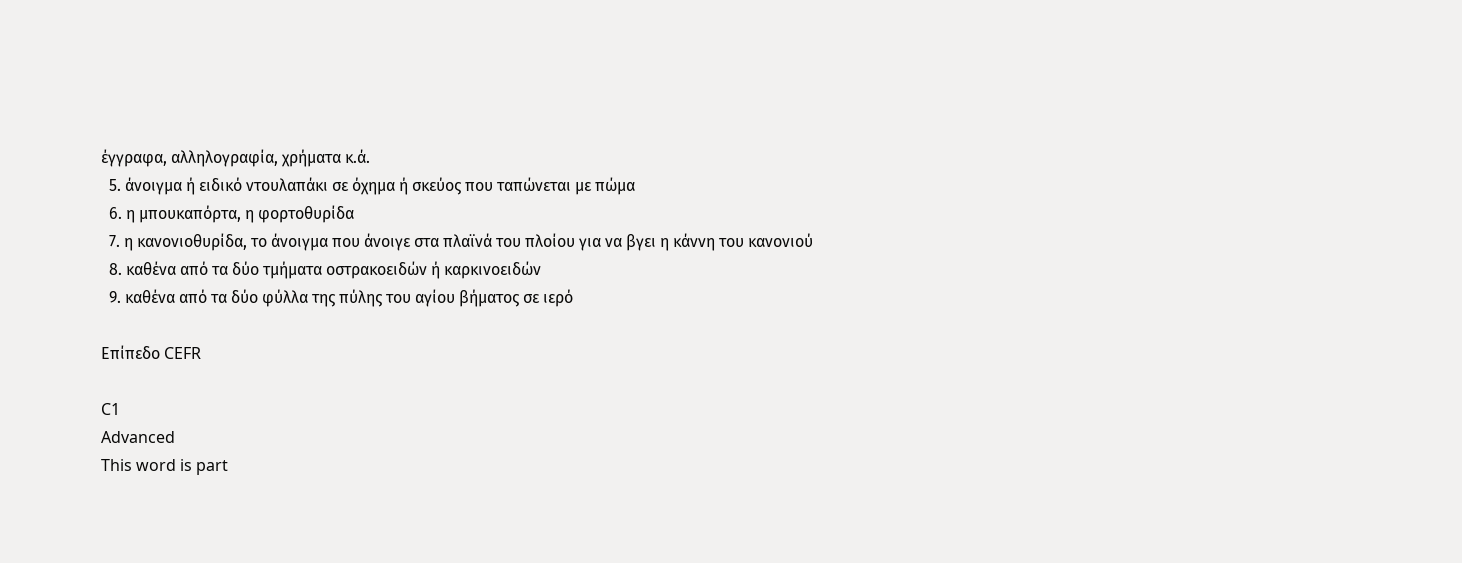έγγραφα, αλληλογραφία, χρήματα κ.ά.
  5. άνοιγμα ή ειδικό ντουλαπάκι σε όχημα ή σκεύος που ταπώνεται με πώμα
  6. η μπουκαπόρτα, η φορτοθυρίδα
  7. η κανονιοθυρίδα, το άνοιγμα που άνοιγε στα πλαϊνά του πλοίου για να βγει η κάννη του κανονιού
  8. καθένα από τα δύο τμήματα οστρακοειδών ή καρκινοειδών
  9. καθένα από τα δύο φύλλα της πύλης του αγίου βήματος σε ιερό

Επίπεδο CEFR

C1
Advanced
This word is part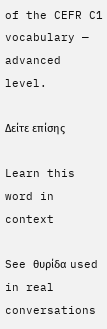of the CEFR C1 vocabulary — advanced level.

Δείτε επίσης

Learn this word in context

See θυρίδα used in real conversations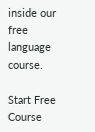inside our free language course.

Start Free Course